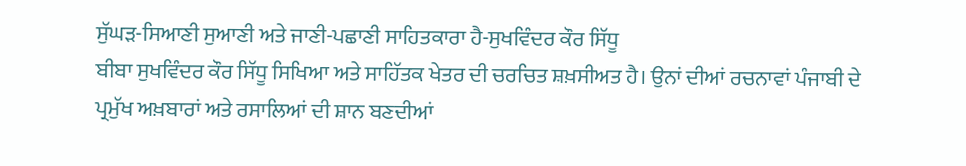ਸੁੱਘੜ-ਸਿਆਣੀ ਸੁਆਣੀ ਅਤੇ ਜਾਣੀ-ਪਛਾਣੀ ਸਾਹਿਤਕਾਰਾ ਹੈ-ਸੁਖਵਿੰਦਰ ਕੌਰ ਸਿੱਧੂ
ਬੀਬਾ ਸੁਖਵਿੰਦਰ ਕੌਰ ਸਿੱਧੂ ਸਿਖਿਆ ਅਤੇ ਸਾਹਿੱਤਕ ਖੇਤਰ ਦੀ ਚਰਚਿਤ ਸ਼ਖ਼ਸੀਅਤ ਹੈ। ਉਨਾਂ ਦੀਆਂ ਰਚਨਾਵਾਂ ਪੰਜਾਬੀ ਦੇ ਪ੍ਰਮੁੱਖ ਅਖ਼ਬਾਰਾਂ ਅਤੇ ਰਸਾਲਿਆਂ ਦੀ ਸ਼ਾਨ ਬਣਦੀਆਂ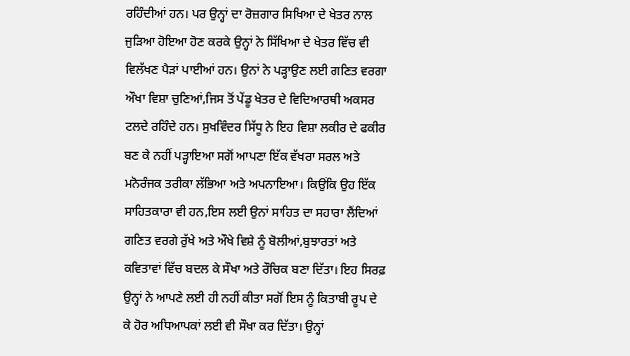ਰਹਿੰਦੀਆਂ ਹਨ। ਪਰ ਉਨ੍ਹਾਂ ਦਾ ਰੋਜ਼ਗਾਰ ਸਿਖਿਆ ਦੇ ਖੇਤਰ ਨਾਲ ਜੁੜਿਆ ਹੋਇਆ ਹੋਣ ਕਰਕੇ ਉਨ੍ਹਾਂ ਨੇ ਸਿੱਖਿਆ ਦੇ ਖੇਤਰ ਵਿੱਚ ਵੀ ਵਿਲੱਖਣ ਪੈੜਾਂ ਪਾਈਆਂ ਹਨ। ਉਨਾਂ ਨੇ ਪੜ੍ਹਾਉਣ ਲਈ ਗਣਿਤ ਵਰਗਾ ਔਖਾ ਵਿਸ਼ਾ ਚੁਣਿਆਂ,ਜਿਸ ਤੋਂ ਪੇਂਡੂ ਖੇਤਰ ਦੇ ਵਿਦਿਆਰਥੀ ਅਕਸਰ ਟਲਦੇ ਰਹਿੰਦੇ ਹਨ। ਸੁਖਵਿੰਦਰ ਸਿੱਧੂ ਨੇ ਇਹ ਵਿਸ਼ਾ ਲਕੀਰ ਦੇ ਫਕੀਰ ਬਣ ਕੇ ਨਹੀਂ ਪੜ੍ਹਾਇਆ ਸਗੋਂ ਆਪਣਾ ਇੱਕ ਵੱਖਰਾ ਸਰਲ ਅਤੇ ਮਨੋਰੰਜਕ ਤਰੀਕਾ ਲੱਭਿਆ ਅਤੇ ਅਪਨਾਇਆ। ਕਿਉਂਕਿ ਉਹ ਇੱਕ ਸਾਹਿਤਕਾਰਾ ਵੀ ਹਨ,ਇਸ ਲਈ ਉਨਾਂ ਸਾਹਿਤ ਦਾ ਸਹਾਰਾ ਲੈਂਦਿਆਂ ਗਣਿਤ ਵਰਗੇ ਰੁੱਖੇ ਅਤੇ ਔਖੇ ਵਿਸ਼ੇ ਨੂੰ ਬੋਲੀਆਂ,ਬੁਝਾਰਤਾਂ ਅਤੇ ਕਵਿਤਾਵਾਂ ਵਿੱਚ ਬਦਲ ਕੇ ਸੌਖਾ ਅਤੇ ਰੌਚਿਕ ਬਣਾ ਦਿੱਤਾ। ਇਹ ਸਿਰਫ਼ ਉਨ੍ਹਾਂ ਨੇ ਆਪਣੇ ਲਈ ਹੀ ਨਹੀਂ ਕੀਤਾ ਸਗੋਂ ਇਸ ਨੂੰ ਕਿਤਾਬੀ ਰੂਪ ਦੇ ਕੇ ਹੋਰ ਅਧਿਆਪਕਾਂ ਲਈ ਵੀ ਸੌਖਾ ਕਰ ਦਿੱਤਾ। ਉਨ੍ਹਾਂ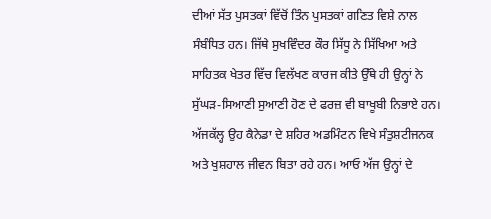ਦੀਆਂ ਸੱਤ ਪੁਸਤਕਾਂ ਵਿੱਚੋਂ ਤਿੰਨ ਪੁਸਤਕਾਂ ਗਣਿਤ ਵਿਸ਼ੇ ਨਾਲ ਸੰਬੰਧਿਤ ਹਨ। ਜਿੱਥੇ ਸੁਖਵਿੰਦਰ ਕੌਰ ਸਿੱਧੂ ਨੇ ਸਿੱਖਿਆ ਅਤੇ ਸਾਹਿਤਕ ਖੇਤਰ ਵਿੱਚ ਵਿਲੱਖਣ ਕਾਰਜ ਕੀਤੇ ਉੱਥੇ ਹੀ ਉਨ੍ਹਾਂ ਨੇ ਸੁੱਘੜ-ਸਿਆਣੀ ਸੁਆਣੀ ਹੋਣ ਦੇ ਫਰਜ਼ ਵੀ ਬਾਖੂਬੀ ਨਿਭਾਏ ਹਨ। ਅੱਜਕੱਲ੍ਹ ਉਹ ਕੈਨੇਡਾ ਦੇ ਸ਼ਹਿਰ ਅਡਮਿੰਟਨ ਵਿਖੇ ਸੰਤੁਸ਼ਟੀਜਨਕ ਅਤੇ ਖੁਸ਼ਹਾਲ ਜੀਵਨ ਬਿਤਾ ਰਹੇ ਹਨ। ਆਓ ਅੱਜ ਉਨ੍ਹਾਂ ਦੇ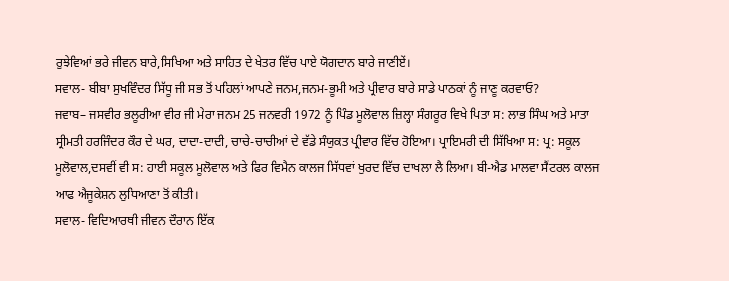ਰੁਝੇਵਿਆਂ ਭਰੇ ਜੀਵਨ ਬਾਰੇ,ਸਿਖਿਆ ਅਤੇ ਸਾਹਿਤ ਦੇ ਖੇਤਰ ਵਿੱਚ ਪਾਏ ਯੋਗਦਾਨ ਬਾਰੇ ਜਾਣੀਏਂ।
ਸਵਾਲ- ਬੀਬਾ ਸੁਖਵਿੰਦਰ ਸਿੱਧੂ ਜੀ ਸਭ ਤੋਂ ਪਹਿਲਾਂ ਆਪਣੇ ਜਨਮ,ਜਨਮ-ਭੂਮੀ ਅਤੇ ਪ੍ਰੀਵਾਰ ਬਾਰੇ ਸਾਡੇ ਪਾਠਕਾਂ ਨੂੰ ਜਾਣੂ ਕਰਵਾਓ?
ਜਵਾਬ– ਜਸਵੀਰ ਭਲੂਰੀਆ ਵੀਰ ਜੀ ਮੇਰਾ ਜਨਮ 25 ਜਨਵਰੀ 1972 ਨੂੰ ਪਿੰਡ ਮੂਲੋਵਾਲ ਜ਼ਿਲ੍ਹਾ ਸੰਗਰੂਰ ਵਿਖੇ ਪਿਤਾ ਸ: ਲਾਭ ਸਿੰਘ ਅਤੇ ਮਾਤਾ ਸ੍ਰੀਮਤੀ ਹਰਜਿੰਦਰ ਕੌਰ ਦੇ ਘਰ, ਦਾਦਾ-ਦਾਦੀ, ਚਾਚੇ-ਚਾਚੀਆਂ ਦੇ ਵੱਡੇ ਸੰਯੁਕਤ ਪ੍ਰੀਵਾਰ ਵਿੱਚ ਹੋਇਆ। ਪ੍ਰਾਇਮਰੀ ਦੀ ਸਿੱਖਿਆ ਸ: ਪ੍ਰ: ਸਕੂਲ ਮੂਲੋਵਾਲ,ਦਸਵੀਂ ਵੀ ਸ: ਹਾਈ ਸਕੂਲ ਮੂਲੋਵਾਲ ਅਤੇ ਫਿਰ ਵਿਮੈਨ ਕਾਲਜ ਸਿੱਧਵਾਂ ਖੁਰਦ ਵਿੱਚ ਦਾਖਲਾ ਲੈ ਲਿਆ। ਬੀ-ਐਡ ਮਾਲਵਾ ਸੈਂਟਰਲ ਕਾਲਜ ਆਫ ਐਜੂਕੇਸ਼ਨ ਲੁਧਿਆਣਾ ਤੋਂ ਕੀਤੀ।
ਸਵਾਲ- ਵਿਦਿਆਰਥੀ ਜੀਵਨ ਦੌਰਾਨ ਇੱਕ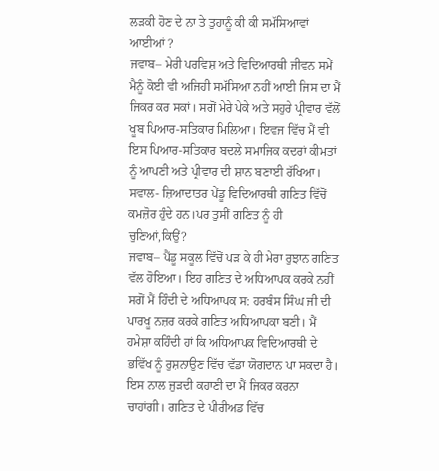ਲੜਕੀ ਹੋਣ ਦੇ ਨਾ ਤੇ ਤੁਹਾਨੂੰ ਕੀ ਕੀ ਸਮੱਸਿਆਵਾਂ ਆਈਆਂ ?
ਜਵਾਬ– ਮੇਰੀ ਪਰਵਿਸ਼ ਅਤੇ ਵਿਦਿਆਰਥੀ ਜੀਵਨ ਸਮੇਂ ਮੈਨੂੰ ਕੋਈ ਵੀ ਅਜਿਹੀ ਸਮੱਸਿਆ ਨਹੀਂ ਆਈ ਜਿਸ ਦਾ ਮੈਂ ਜਿਕਰ ਕਰ ਸਕਾਂ। ਸਗੋਂ ਮੇਰੇ ਪੇਕੇ ਅਤੇ ਸਹੁਰੇ ਪ੍ਰੀਵਾਰ ਵੱਲੋਂ ਖੂਬ ਪਿਆਰ-ਸਤਿਕਾਰ ਮਿਲਿਆ। ਇਵਜ ਵਿੱਚ ਮੈਂ ਵੀ ਇਸ ਪਿਆਰ-ਸਤਿਕਾਰ ਬਦਲੇ ਸਮਾਜਿਕ ਕਦਰਾਂ ਕੀਮਤਾਂ ਨੂੰ ਆਪਣੀ ਅਤੇ ਪ੍ਰੀਵਾਰ ਦੀ ਸ਼ਾਨ ਬਣਾਈ ਰੱਖਿਆ।
ਸਵਾਲ- ਜ਼ਿਆਦਾਤਰ ਪੇਂਡੂ ਵਿਦਿਆਰਥੀ ਗਣਿਤ ਵਿੱਚੋਂ ਕਮਜ਼ੋਰ ਹੁੰਦੇ ਹਨ।ਪਰ ਤੁਸੀਂ ਗਣਿਤ ਨੂੰ ਹੀ ਚੁਣਿਆਂ,ਕਿਉਂ?
ਜਵਾਬ– ਪੈਂਡੂ ਸਕੂਲ ਵਿੱਚੋਂ ਪੜ ਕੇ ਹੀ ਮੇਰਾ ਰੁਝਾਨ ਗਣਿਤ ਵੱਲ ਹੋਇਆ। ਇਹ ਗਣਿਤ ਦੇ ਅਧਿਆਪਕ ਕਰਕੇ ਨਹੀਂ ਸਗੋਂ ਮੈਂ ਹਿੰਦੀ ਦੇ ਅਧਿਆਪਕ ਸ: ਹਰਬੰਸ ਸਿੰਘ ਜੀ ਦੀ ਪਾਰਖੂ ਨਜ਼ਰ ਕਰਕੇ ਗਣਿਤ ਅਧਿਆਪਕਾ ਬਣੀ। ਮੈਂ ਹਮੇਸ਼ਾ ਕਹਿੰਦੀ ਹਾਂ ਕਿ ਅਧਿਆਪਕ ਵਿਦਿਆਰਥੀ ਦੇ ਭਵਿੱਖ ਨੂੰ ਰੁਸ਼ਨਾਉਣ ਵਿੱਚ ਵੱਡਾ ਯੋਗਦਾਨ ਪਾ ਸਕਦਾ ਹੈ। ਇਸ ਨਾਲ ਜੁੜਦੀ ਕਹਾਣੀ ਦਾ ਮੈਂ ਜਿਕਰ ਕਰਨਾ ਚਾਹਾਂਗੀ। ਗਣਿਤ ਦੇ ਪੀਰੀਅਡ ਵਿੱਚ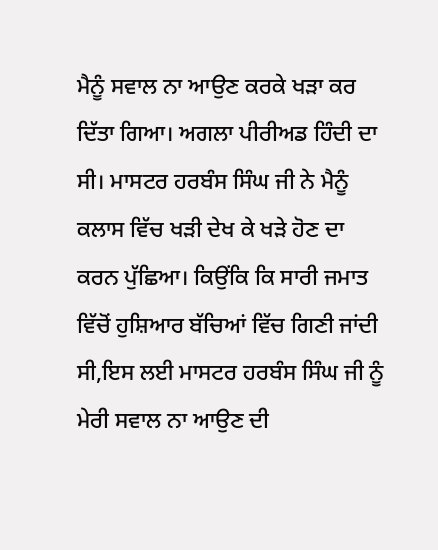ਮੈਨੂੰ ਸਵਾਲ ਨਾ ਆਉਣ ਕਰਕੇ ਖੜਾ ਕਰ ਦਿੱਤਾ ਗਿਆ। ਅਗਲਾ ਪੀਰੀਅਡ ਹਿੰਦੀ ਦਾ ਸੀ। ਮਾਸਟਰ ਹਰਬੰਸ ਸਿੰਘ ਜੀ ਨੇ ਮੈਨੂੰ ਕਲਾਸ ਵਿੱਚ ਖੜੀ ਦੇਖ ਕੇ ਖੜੇ ਹੋਣ ਦਾ ਕਰਨ ਪੁੱਛਿਆ। ਕਿਉਂਕਿ ਕਿ ਸਾਰੀ ਜਮਾਤ ਵਿੱਚੋਂ ਹੁਸ਼ਿਆਰ ਬੱਚਿਆਂ ਵਿੱਚ ਗਿਣੀ ਜਾਂਦੀ ਸੀ,ਇਸ ਲਈ ਮਾਸਟਰ ਹਰਬੰਸ ਸਿੰਘ ਜੀ ਨੂੰ ਮੇਰੀ ਸਵਾਲ ਨਾ ਆਉਣ ਦੀ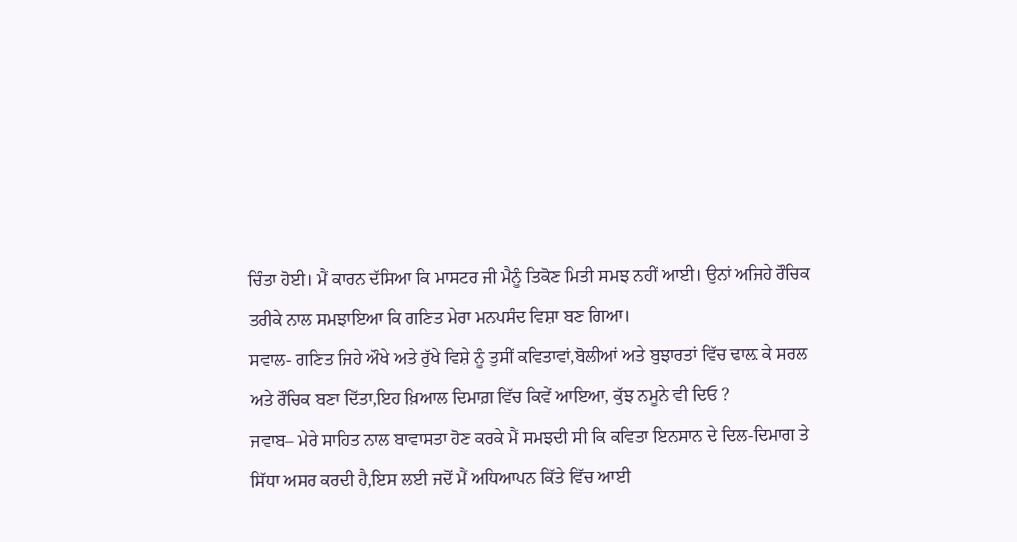ਚਿੰਤਾ ਹੋਈ। ਮੈਂ ਕਾਰਨ ਦੱਸਿਆ ਕਿ ਮਾਸਟਰ ਜੀ ਮੈਨੂੰ ਤਿਕੋਣ ਮਿਤੀ ਸਮਝ ਨਹੀਂ ਆਈ। ਉਨਾਂ ਅਜਿਹੇ ਰੌਚਿਕ ਤਰੀਕੇ ਨਾਲ ਸਮਝਾਇਆ ਕਿ ਗਣਿਤ ਮੇਰਾ ਮਨਪਸੰਦ ਵਿਸ਼ਾ ਬਣ ਗਿਆ।
ਸਵਾਲ- ਗਣਿਤ ਜਿਹੇ ਔਖੇ ਅਤੇ ਰੁੱਖੇ ਵਿਸ਼ੇ ਨੂੰ ਤੁਸੀਂ ਕਵਿਤਾਵਾਂ,ਬੋਲੀਆਂ ਅਤੇ ਬੁਝਾਰਤਾਂ ਵਿੱਚ ਢਾਲ਼ ਕੇ ਸਰਲ ਅਤੇ ਰੌਚਿਕ ਬਣਾ ਦਿੱਤਾ,ਇਹ ਖ਼ਿਆਲ ਦਿਮਾਗ਼ ਵਿੱਚ ਕਿਵੇਂ ਆਇਆ, ਕੁੱਝ ਨਮੂਨੇ ਵੀ ਦਿਓ ?
ਜਵਾਬ– ਮੇਰੇ ਸਾਹਿਤ ਨਾਲ ਬਾਵਾਸਤਾ ਹੋਣ ਕਰਕੇ ਮੈਂ ਸਮਝਦੀ ਸੀ ਕਿ ਕਵਿਤਾ ਇਨਸਾਨ ਦੇ ਦਿਲ-ਦਿਮਾਗ ਤੇ ਸਿੱਧਾ ਅਸਰ ਕਰਦੀ ਹੈ,ਇਸ ਲਈ ਜਦੋਂ ਮੈਂ ਅਧਿਆਪਨ ਕਿੱਤੇ ਵਿੱਚ ਆਈ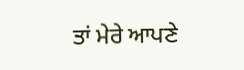ਤਾਂ ਮੇਰੇ ਆਪਣੇ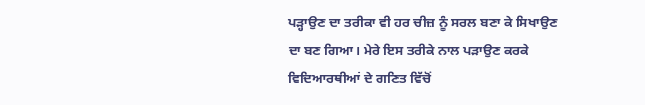ਪੜ੍ਹਾਉਣ ਦਾ ਤਰੀਕਾ ਵੀ ਹਰ ਚੀਜ਼ ਨੂੰ ਸਰਲ ਬਣਾ ਕੇ ਸਿਖਾਉਣ ਦਾ ਬਣ ਗਿਆ। ਮੇਰੇ ਇਸ ਤਰੀਕੇ ਨਾਲ ਪੜਾਉਣ ਕਰਕੇ ਵਿਦਿਆਰਥੀਆਂ ਦੇ ਗਣਿਤ ਵਿੱਚੋਂ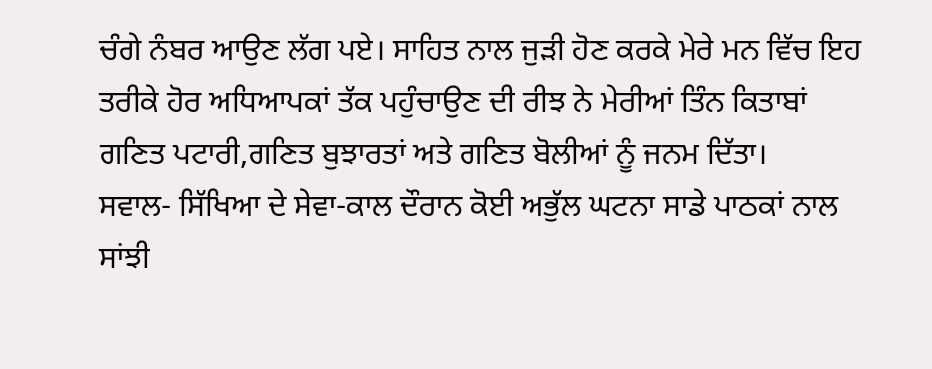ਚੰਗੇ ਨੰਬਰ ਆਉਣ ਲੱਗ ਪਏ। ਸਾਹਿਤ ਨਾਲ ਜੁੜੀ ਹੋਣ ਕਰਕੇ ਮੇਰੇ ਮਨ ਵਿੱਚ ਇਹ ਤਰੀਕੇ ਹੋਰ ਅਧਿਆਪਕਾਂ ਤੱਕ ਪਹੁੰਚਾਉਣ ਦੀ ਰੀਝ ਨੇ ਮੇਰੀਆਂ ਤਿੰਨ ਕਿਤਾਬਾਂ ਗਣਿਤ ਪਟਾਰੀ,ਗਣਿਤ ਬੁਝਾਰਤਾਂ ਅਤੇ ਗਣਿਤ ਬੋਲੀਆਂ ਨੂੰ ਜਨਮ ਦਿੱਤਾ।
ਸਵਾਲ- ਸਿੱਖਿਆ ਦੇ ਸੇਵਾ-ਕਾਲ ਦੌਰਾਨ ਕੋਈ ਅਭੁੱਲ ਘਟਨਾ ਸਾਡੇ ਪਾਠਕਾਂ ਨਾਲ ਸਾਂਝੀ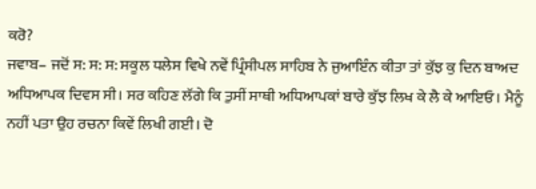ਕਰੋ?
ਜਵਾਬ– ਜਦੋਂ ਸ: ਸ: ਸ: ਸਕੂਲ ਧਲੇਸ ਵਿਖੇ ਨਵੇਂ ਪ੍ਰਿੰਸੀਪਲ ਸਾਹਿਬ ਨੇ ਜੁਆਇੰਨ ਕੀਤਾ ਤਾਂ ਕੁੱਝ ਕੁ ਦਿਨ ਬਾਅਦ ਅਧਿਆਪਕ ਦਿਵਸ ਸੀ। ਸਰ ਕਹਿਣ ਲੱਗੇ ਕਿ ਤੁਸੀਂ ਸਾਥੀ ਅਧਿਆਪਕਾਂ ਬਾਰੇ ਕੁੱਝ ਲਿਖ ਕੇ ਲੈ ਕੇ ਆਇਓ। ਮੈਨੂੰ ਨਹੀਂ ਪਤਾ ਉਹ ਰਚਨਾ ਕਿਵੇਂ ਲਿਖੀ ਗਈ। ਦੋ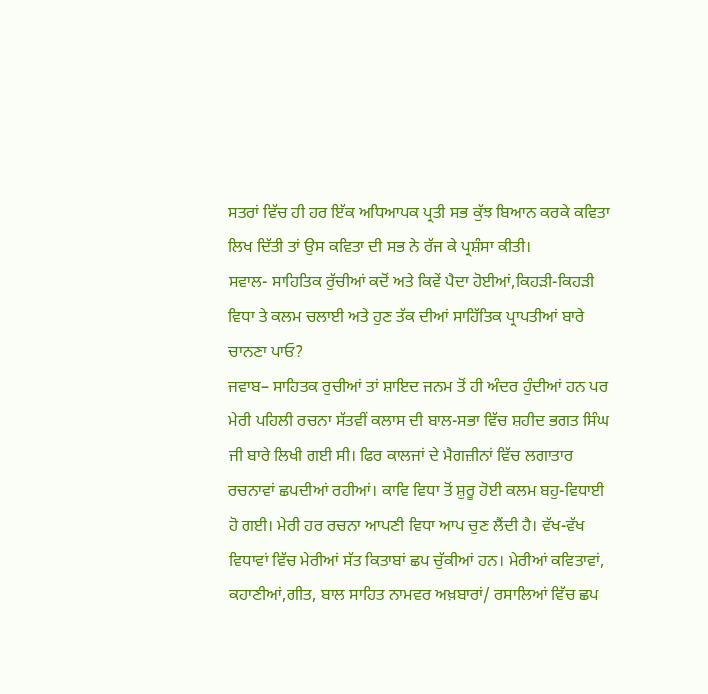ਸਤਰਾਂ ਵਿੱਚ ਹੀ ਹਰ ਇੱਕ ਅਧਿਆਪਕ ਪ੍ਰਤੀ ਸਭ ਕੁੱਝ ਬਿਆਨ ਕਰਕੇ ਕਵਿਤਾ ਲਿਖ ਦਿੱਤੀ ਤਾਂ ਉਸ ਕਵਿਤਾ ਦੀ ਸਭ ਨੇ ਰੱਜ ਕੇ ਪ੍ਰਸ਼ੰਸਾ ਕੀਤੀ।
ਸਵਾਲ- ਸਾਹਿਤਿਕ ਰੁੱਚੀਆਂ ਕਦੋਂ ਅਤੇ ਕਿਵੇਂ ਪੈਦਾ ਹੋਈਆਂ,ਕਿਹੜੀ-ਕਿਹੜੀ ਵਿਧਾ ਤੇ ਕਲਮ ਚਲਾਈ ਅਤੇ ਹੁਣ ਤੱਕ ਦੀਆਂ ਸਾਹਿੱਤਿਕ ਪ੍ਰਾਪਤੀਆਂ ਬਾਰੇ ਚਾਨਣਾ ਪਾਓ?
ਜਵਾਬ– ਸਾਹਿਤਕ ਰੁਚੀਆਂ ਤਾਂ ਸ਼ਾਇਦ ਜਨਮ ਤੋਂ ਹੀ ਅੰਦਰ ਹੁੰਦੀਆਂ ਹਨ ਪਰ ਮੇਰੀ ਪਹਿਲੀ ਰਚਨਾ ਸੱਤਵੀਂ ਕਲਾਸ ਦੀ ਬਾਲ-ਸਭਾ ਵਿੱਚ ਸ਼ਹੀਦ ਭਗਤ ਸਿੰਘ ਜੀ ਬਾਰੇ ਲਿਖੀ ਗਈ ਸੀ। ਫਿਰ ਕਾਲਜਾਂ ਦੇ ਮੈਗਜ਼ੀਨਾਂ ਵਿੱਚ ਲਗਾਤਾਰ ਰਚਨਾਵਾਂ ਛਪਦੀਆਂ ਰਹੀਆਂ। ਕਾਵਿ ਵਿਧਾ ਤੋਂ ਸ਼ੁਰੂ ਹੋਈ ਕਲਮ ਬਹੁ-ਵਿਧਾਈ ਹੋ ਗਈ। ਮੇਰੀ ਹਰ ਰਚਨਾ ਆਪਣੀ ਵਿਧਾ ਆਪ ਚੁਣ ਲੈਂਦੀ ਹੈ। ਵੱਖ-ਵੱਖ ਵਿਧਾਵਾਂ ਵਿੱਚ ਮੇਰੀਆਂ ਸੱਤ ਕਿਤਾਬਾਂ ਛਪ ਚੁੱਕੀਆਂ ਹਨ। ਮੇਰੀਆਂ ਕਵਿਤਾਵਾਂ, ਕਹਾਣੀਆਂ,ਗੀਤ, ਬਾਲ ਸਾਹਿਤ ਨਾਮਵਰ ਅਖ਼ਬਾਰਾਂ/ ਰਸਾਲਿਆਂ ਵਿੱਚ ਛਪ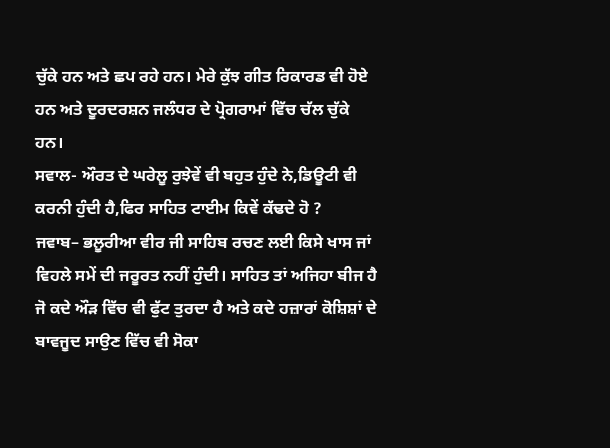ਚੁੱਕੇ ਹਨ ਅਤੇ ਛਪ ਰਹੇ ਹਨ। ਮੇਰੇ ਕੁੱਝ ਗੀਤ ਰਿਕਾਰਡ ਵੀ ਹੋਏ ਹਨ ਅਤੇ ਦੂਰਦਰਸ਼ਨ ਜਲੰਧਰ ਦੇ ਪ੍ਰੋਗਰਾਮਾਂ ਵਿੱਚ ਚੱਲ ਚੁੱਕੇ ਹਨ।
ਸਵਾਲ- ਔਰਤ ਦੇ ਘਰੇਲੂ ਰੁਝੇਵੇਂ ਵੀ ਬਹੁਤ ਹੁੰਦੇ ਨੇ,ਡਿਊਟੀ ਵੀ ਕਰਨੀ ਹੁੰਦੀ ਹੈ,ਫਿਰ ਸਾਹਿਤ ਟਾਈਮ ਕਿਵੇਂ ਕੱਢਦੇ ਹੋ ?
ਜਵਾਬ– ਭਲੂਰੀਆ ਵੀਰ ਜੀ ਸਾਹਿਬ ਰਚਣ ਲਈ ਕਿਸੇ ਖਾਸ ਜਾਂ ਵਿਹਲੇ ਸਮੇਂ ਦੀ ਜਰੂਰਤ ਨਹੀਂ ਹੁੰਦੀ। ਸਾਹਿਤ ਤਾਂ ਅਜਿਹਾ ਬੀਜ ਹੈ ਜੋ ਕਦੇ ਔੜ ਵਿੱਚ ਵੀ ਫੁੱਟ ਤੁਰਦਾ ਹੈ ਅਤੇ ਕਦੇ ਹਜ਼ਾਰਾਂ ਕੋਸ਼ਿਸ਼ਾਂ ਦੇ ਬਾਵਜੂਦ ਸਾਉਣ ਵਿੱਚ ਵੀ ਸੋਕਾ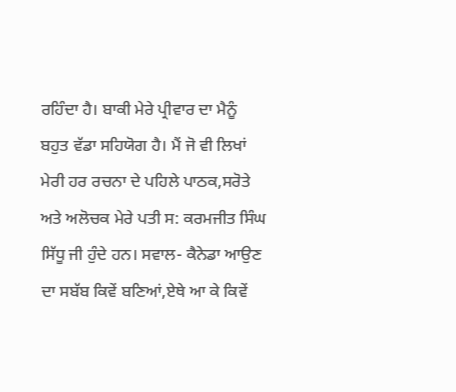ਰਹਿੰਦਾ ਹੈ। ਬਾਕੀ ਮੇਰੇ ਪ੍ਰੀਵਾਰ ਦਾ ਮੈਨੂੰ ਬਹੁਤ ਵੱਡਾ ਸਹਿਯੋਗ ਹੈ। ਮੈਂ ਜੋ ਵੀ ਲਿਖਾਂ ਮੇਰੀ ਹਰ ਰਚਨਾ ਦੇ ਪਹਿਲੇ ਪਾਠਕ,ਸਰੋਤੇ ਅਤੇ ਅਲੋਚਕ ਮੇਰੇ ਪਤੀ ਸ: ਕਰਮਜੀਤ ਸਿੰਘ ਸਿੱਧੂ ਜੀ ਹੁੰਦੇ ਹਨ। ਸਵਾਲ- ਕੈਨੇਡਾ ਆਉਣ ਦਾ ਸਬੱਬ ਕਿਵੇਂ ਬਣਿਆਂ,ਏਥੇ ਆ ਕੇ ਕਿਵੇਂ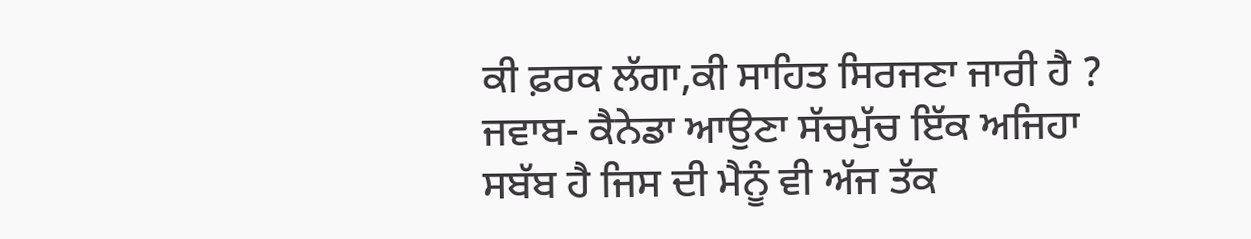ਕੀ ਫ਼ਰਕ ਲੱਗਾ,ਕੀ ਸਾਹਿਤ ਸਿਰਜਣਾ ਜਾਰੀ ਹੈ ? ਜਵਾਬ- ਕੈਨੇਡਾ ਆਉਣਾ ਸੱਚਮੁੱਚ ਇੱਕ ਅਜਿਹਾ ਸਬੱਬ ਹੈ ਜਿਸ ਦੀ ਮੈਨੂੰ ਵੀ ਅੱਜ ਤੱਕ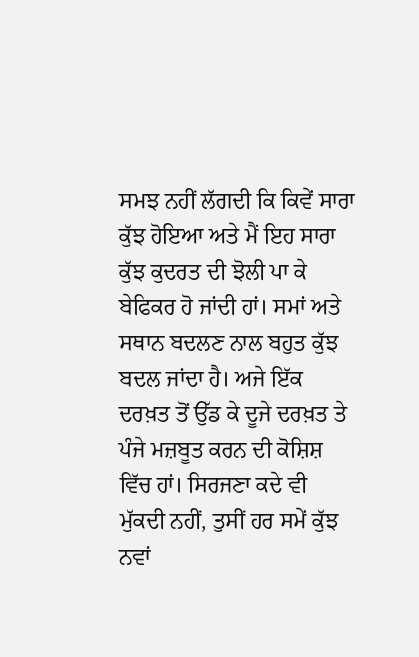ਸਮਝ ਨਹੀਂ ਲੱਗਦੀ ਕਿ ਕਿਵੇਂ ਸਾਰਾ ਕੁੱਝ ਹੋਇਆ ਅਤੇ ਮੈਂ ਇਹ ਸਾਰਾ ਕੁੱਝ ਕੁਦਰਤ ਦੀ ਝੋਲੀ ਪਾ ਕੇ ਬੇਫਿਕਰ ਹੋ ਜਾਂਦੀ ਹਾਂ। ਸਮਾਂ ਅਤੇ ਸਥਾਨ ਬਦਲਣ ਨਾਲ ਬਹੁਤ ਕੁੱਝ ਬਦਲ ਜਾਂਦਾ ਹੈ। ਅਜੇ ਇੱਕ ਦਰਖ਼ਤ ਤੋਂ ਉੱਡ ਕੇ ਦੂਜੇ ਦਰਖ਼ਤ ਤੇ ਪੰਜੇ ਮਜ਼ਬੂਤ ਕਰਨ ਦੀ ਕੋਸ਼ਿਸ਼ ਵਿੱਚ ਹਾਂ। ਸਿਰਜਣਾ ਕਦੇ ਵੀ ਮੁੱਕਦੀ ਨਹੀਂ, ਤੁਸੀਂ ਹਰ ਸਮੇਂ ਕੁੱਝ ਨਵਾਂ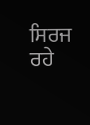ਸਿਰਜ ਰਹੇ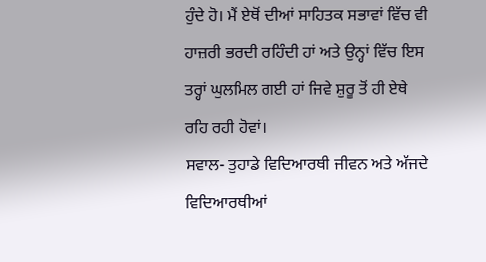ਹੁੰਦੇ ਹੋ। ਮੈਂ ਏਥੋਂ ਦੀਆਂ ਸਾਹਿਤਕ ਸਭਾਵਾਂ ਵਿੱਚ ਵੀ ਹਾਜ਼ਰੀ ਭਰਦੀ ਰਹਿੰਦੀ ਹਾਂ ਅਤੇ ਉਨ੍ਹਾਂ ਵਿੱਚ ਇਸ ਤਰ੍ਹਾਂ ਘੁਲਮਿਲ ਗਈ ਹਾਂ ਜਿਵੇ ਸ਼ੁਰੂ ਤੋਂ ਹੀ ਏਥੇ ਰਹਿ ਰਹੀ ਹੋਵਾਂ।
ਸਵਾਲ- ਤੁਹਾਡੇ ਵਿਦਿਆਰਥੀ ਜੀਵਨ ਅਤੇ ਅੱਜਦੇ ਵਿਦਿਆਰਥੀਆਂ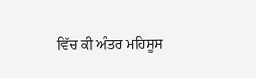ਵਿੱਚ ਕੀ ਅੰਤਰ ਮਹਿਸੂਸ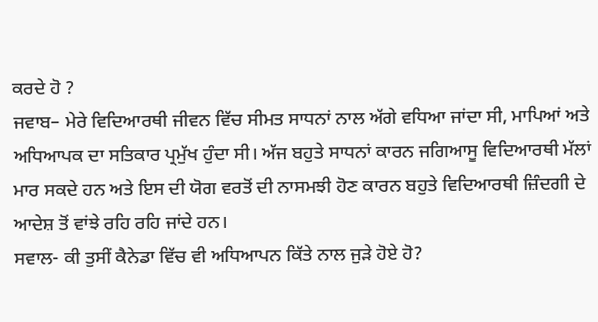ਕਰਦੇ ਹੋ ?
ਜਵਾਬ– ਮੇਰੇ ਵਿਦਿਆਰਥੀ ਜੀਵਨ ਵਿੱਚ ਸੀਮਤ ਸਾਧਨਾਂ ਨਾਲ ਅੱਗੇ ਵਧਿਆ ਜਾਂਦਾ ਸੀ, ਮਾਪਿਆਂ ਅਤੇ ਅਧਿਆਪਕ ਦਾ ਸਤਿਕਾਰ ਪ੍ਰਮੁੱਖ ਹੁੰਦਾ ਸੀ। ਅੱਜ ਬਹੁਤੇ ਸਾਧਨਾਂ ਕਾਰਨ ਜਗਿਆਸੂ ਵਿਦਿਆਰਥੀ ਮੱਲਾਂ ਮਾਰ ਸਕਦੇ ਹਨ ਅਤੇ ਇਸ ਦੀ ਯੋਗ ਵਰਤੋਂ ਦੀ ਨਾਸਮਝੀ ਹੋਣ ਕਾਰਨ ਬਹੁਤੇ ਵਿਦਿਆਰਥੀ ਜ਼ਿੰਦਗੀ ਦੇ ਆਦੇਸ਼ ਤੋਂ ਵਾਂਝੇ ਰਹਿ ਰਹਿ ਜਾਂਦੇ ਹਨ।
ਸਵਾਲ- ਕੀ ਤੁਸੀਂ ਕੈਨੇਡਾ ਵਿੱਚ ਵੀ ਅਧਿਆਪਨ ਕਿੱਤੇ ਨਾਲ ਜੁੜੇ ਹੋਏ ਹੋ?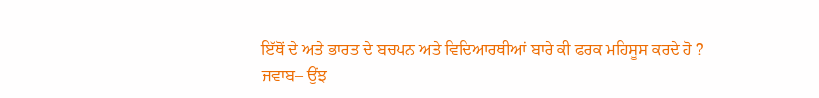ਇੱਥੋਂ ਦੇ ਅਤੇ ਭਾਰਤ ਦੇ ਬਚਪਨ ਅਤੇ ਵਿਦਿਆਰਥੀਆਂ ਬਾਰੇ ਕੀ ਫਰਕ ਮਹਿਸੂਸ ਕਰਦੇ ਹੋ ?
ਜਵਾਬ– ਉਂਝ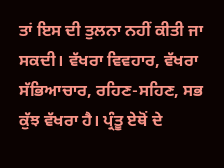ਤਾਂ ਇਸ ਦੀ ਤੁਲਨਾ ਨਹੀਂ ਕੀਤੀ ਜਾ ਸਕਦੀ। ਵੱਖਰਾ ਵਿਵਹਾਰ, ਵੱਖਰਾ ਸੱਭਿਆਚਾਰ, ਰਹਿਣ-ਸਹਿਣ, ਸਭ ਕੁੱਝ ਵੱਖਰਾ ਹੈ। ਪ੍ਰੰਤੂ ਏਥੋਂ ਦੇ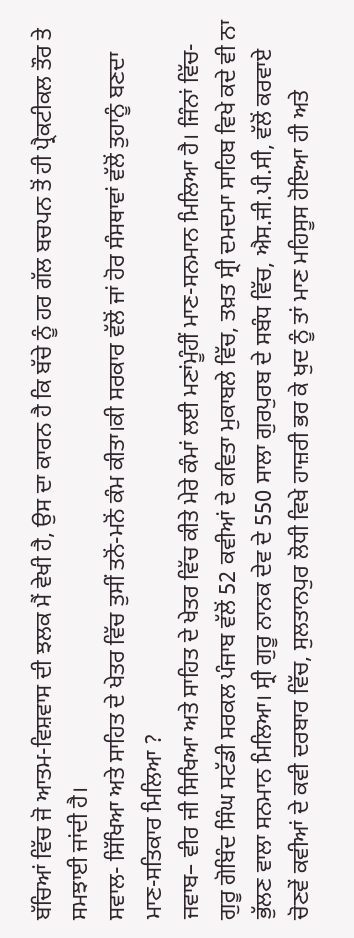ਬੱਚਿਆਂ ਵਿੱਚ ਜੋ ਆਤਮ-ਵਿਸ਼ਵਾਸ ਦੀ ਝਲਕ ਮੈਂ ਵੇਖੀ ਹੈ, ਉਸ ਦਾ ਕਾਰਨ ਹੈ ਕਿ ਬੱਚੇ ਨੂੰ ਹਰ ਗੱਲ ਬਚਪਨ ਤੋਂ ਹੀ ਪ੍ਰੈਕਟੀਕਲ ਤੌਰ ਤੇ ਸਮਝਾਈ ਜਾਂਦੀ ਹੈ।
ਸਵਾਲ- ਸਿੱਖਿਆ ਅਤੇ ਸਾਹਿਤ ਦੇ ਖੇਤਰ ਵਿੱਚ ਤੁਸੀਂ ਤਨੋਂ-ਮਨੋਂ ਕੰਮ ਕੀਤਾ।ਕੀ ਸਰਕਾਰ ਵੱਲੋਂ ਜਾਂ ਹੋਰ ਸੰਸਥਾਵਾਂ ਵੱਲੋਂ ਤੁਹਾਨੂੰ ਬਣਦਾ ਮਾਣ-ਸਤਿਕਾਰ ਮਿਲਿਆ ?
ਜਵਾਬ– ਵੀਰ ਜੀ ਸਿਖਿਆ ਅਤੇ ਸਾਹਿਤ ਦੇ ਖੇਤਰ ਵਿੱਚ ਕੀਤੇ ਮੇਰੇ ਕੰਮਾਂ ਲਈ ਮਣਾਂਮੂੰਹੀਂ ਮਾਣ-ਸਨਮਾਨ ਮਿਲਿਆ ਹੈ। ਜਿੰਨਾਂ ਵਿੱਚ- ਗੁਰੂ ਗੋਬਿੰਦ ਸਿੰਘ ਸਟੱਡੀ ਸਰਕਲ ਪੰਜਾਬ ਵੱਲੋਂ 52 ਕਵੀਆਂ ਦੇ ਕਵਿਤਾ ਮੁਕਾਬਲੇ ਵਿੱਚ, ਤਖ਼ਤ ਸ੍ਰੀ ਦਮਦਮਾ ਸਾਹਿਬ ਵਿਖੇ ਕਦੇ ਵੀ ਨਾ ਭੁੱਲਣ ਵਾਲਾ ਸਨਮਾਨ ਮਿਲਿਆ। ਸ੍ਰੀ ਗੁਰੂ ਨਾਨਕ ਦੇਵ ਦੇ 550 ਸਾਲਾ ਗੁਰਪੁਰਬ ਦੇ ਸਬੰਧ ਵਿੱਚ, ਐਸ.ਜੀ.ਪੀ.ਸੀ, ਵੱਲੋਂ ਕਰਵਾਏ ਚੋਣਵੇਂ ਕਵੀਆਂ ਦੇ ਕਵੀ ਦਰਬਾਰ ਵਿੱਚ, ਸੁਲਤਾਨਪੁਰ ਲੋਧੀ ਵਿਖੇ ਹਾਜ਼ਰੀ ਭਰ ਕੇ ਖੁਦ ਨੂੰ ਤਾਂ ਮਾਣ ਮਹਿਸੂਸ ਹੋਇਆ ਹੀ ਅਤੇ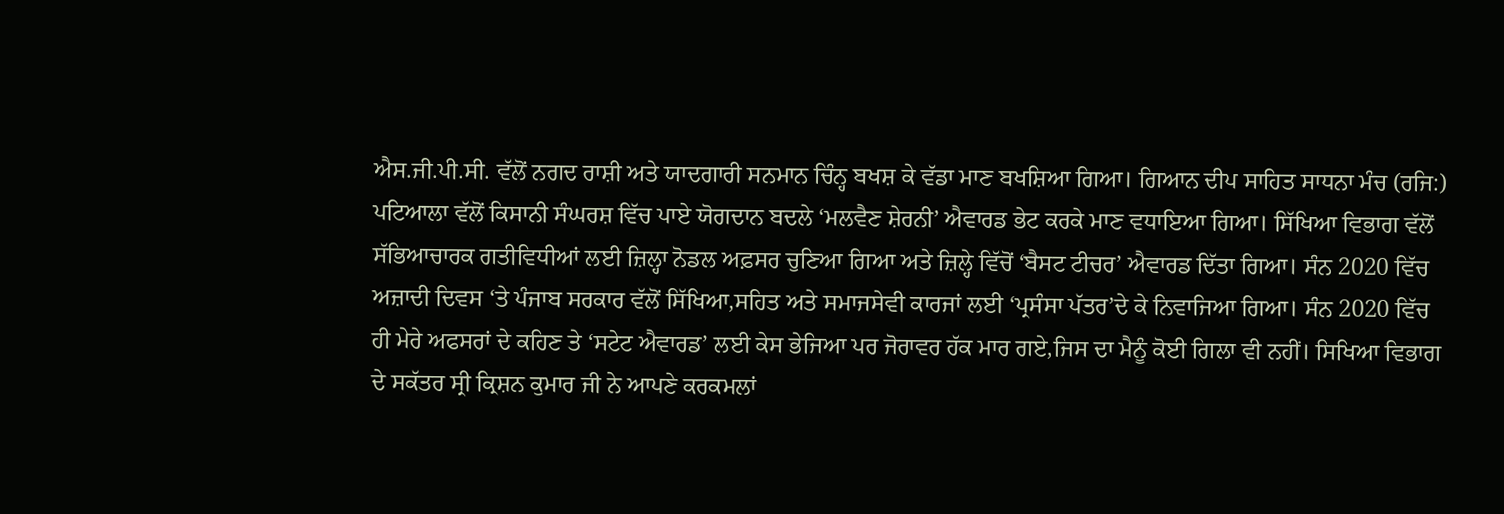ਐਸ.ਜੀ.ਪੀ.ਸੀ. ਵੱਲੋਂ ਨਗਦ ਰਾਸ਼ੀ ਅਤੇ ਯਾਦਗਾਰੀ ਸਨਮਾਨ ਚਿੰਨ੍ਹ ਬਖਸ਼ ਕੇ ਵੱਡਾ ਮਾਣ ਬਖਸ਼ਿਆ ਗਿਆ। ਗਿਆਨ ਦੀਪ ਸਾਹਿਤ ਸਾਧਨਾ ਮੰਚ (ਰਜਿ:) ਪਟਿਆਲਾ ਵੱਲੋਂ ਕਿਸਾਨੀ ਸੰਘਰਸ਼ ਵਿੱਚ ਪਾਏ ਯੋਗਦਾਨ ਬਦਲੇ ‘ਮਲਵੈਣ ਸ਼ੇਰਨੀ’ ਐਵਾਰਡ ਭੇਟ ਕਰਕੇ ਮਾਣ ਵਧਾਇਆ ਗਿਆ। ਸਿੱਖਿਆ ਵਿਭਾਗ ਵੱਲੋਂ ਸੱਭਿਆਚਾਰਕ ਗਤੀਵਿਧੀਆਂ ਲਈ ਜ਼ਿਲ੍ਹਾ ਨੋਡਲ ਅਫ਼ਸਰ ਚੁਣਿਆ ਗਿਆ ਅਤੇ ਜ਼ਿਲ੍ਹੇ ਵਿੱਚੋਂ ‘ਬੈਸਟ ਟੀਚਰ’ ਐਵਾਰਡ ਦਿੱਤਾ ਗਿਆ। ਸੰਨ 2020 ਵਿੱਚ ਅਜ਼ਾਦੀ ਦਿਵਸ ‘ਤੇ ਪੰਜਾਬ ਸਰਕਾਰ ਵੱਲੋਂ ਸਿੱਖਿਆ,ਸਹਿਤ ਅਤੇ ਸਮਾਜਸੇਵੀ ਕਾਰਜਾਂ ਲਈ ‘ਪ੍ਰਸੰਸਾ ਪੱਤਰ’ਦੇ ਕੇ ਨਿਵਾਜਿਆ ਗਿਆ। ਸੰਨ 2020 ਵਿੱਚ ਹੀ ਮੇਰੇ ਅਫਸਰਾਂ ਦੇ ਕਹਿਣ ਤੇ ‘ਸਟੇਟ ਐਵਾਰਡ’ ਲਈ ਕੇਸ ਭੇਜਿਆ ਪਰ ਜੋਰਾਵਰ ਹੱਕ ਮਾਰ ਗਏ,ਜਿਸ ਦਾ ਮੈਨੂੰ ਕੋਈ ਗਿਲਾ ਵੀ ਨਹੀਂ। ਸਿਖਿਆ ਵਿਭਾਗ ਦੇ ਸਕੱਤਰ ਸ੍ਰੀ ਕ੍ਰਿਸ਼ਨ ਕੁਮਾਰ ਜੀ ਨੇ ਆਪਣੇ ਕਰਕਮਲਾਂ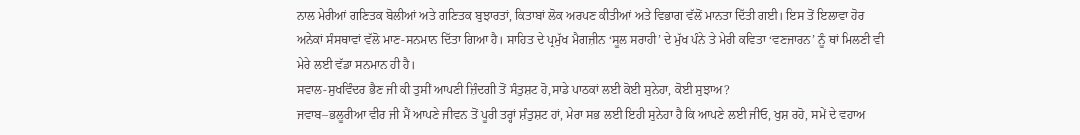ਨਾਲ ਮੇਰੀਆਂ ਗਣਿਤਕ ਬੋਲੀਆਂ ਅਤੇ ਗਣਿਤਕ ਬੁਝਾਰਤਾਂ, ਕਿਤਾਬਾਂ ਲੋਕ ਅਰਪਣ ਕੀਤੀਆਂ ਅਤੇ ਵਿਭਾਗ ਵੱਲੋਂ ਮਾਨਤਾ ਦਿੱਤੀ ਗਈ। ਇਸ ਤੋਂ ਇਲਾਵਾ ਹੋਰ ਅਨੇਕਾਂ ਸੰਸਥਾਵਾਂ ਵੱਲੋ ਮਾਣ-ਸਨਮਾਨ ਦਿੱਤਾ ਗਿਆ ਹੈ। ਸਾਹਿਤ ਦੇ ਪ੍ਰਮੁੱਖ ਮੈਗਜ਼ੀਨ ‘ਸੂਲ ਸਰਾਹੀ’ ਦੇ ਮੁੱਖ ਪੰਨੇ ਤੇ ਮੇਰੀ ਕਵਿਤਾ ‘ਵਣਜਾਰਨ’ ਨੂੰ ਥਾਂ ਮਿਲਣੀ ਵੀ ਮੇਰੇ ਲਈ ਵੱਡਾ ਸਨਮਾਨ ਹੀ ਹੈ।
ਸਵਾਲ-ਸੁਖਵਿੰਦਰ ਭੈਣ ਜੀ ਕੀ ਤੁਸੀਂ ਆਪਣੀ ਜ਼ਿੰਦਗੀ ਤੋਂ ਸੰਤੁਸ਼ਟ ਹੋ,ਸਾਡੇ ਪਾਠਕਾਂ ਲਈ ਕੋਈ ਸੁਨੇਹਾ, ਕੋਈ ਸੁਝਾਅ?
ਜਵਾਬ–ਭਲੂਰੀਆ ਵੀਰ ਜੀ ਮੈਂ ਆਪਣੇ ਜੀਵਨ ਤੋਂ ਪੂਰੀ ਤਰ੍ਹਾਂ ਸ਼ੰਤੁਸ਼ਟ ਹਾਂ, ਮੇਰਾ ਸਭ ਲਈ ਇਹੀ ਸੁਨੇਹਾ ਹੈ ਕਿ ਆਪਣੇ ਲਈ ਜੀਓ, ਖੁਸ਼ ਰਹੋ, ਸਮੇਂ ਦੇ ਵਹਾਅ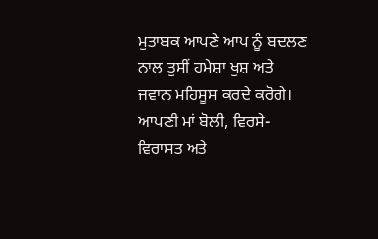ਮੁਤਾਬਕ ਆਪਣੇ ਆਪ ਨੂੰ ਬਦਲਣ ਨਾਲ ਤੁਸੀਂ ਹਮੇਸ਼ਾ ਖੁਸ਼ ਅਤੇ ਜਵਾਨ ਮਹਿਸੂਸ ਕਰਦੇ ਕਰੋਗੇ। ਆਪਣੀ ਮਾਂ ਬੋਲੀ, ਵਿਰਸੇ-ਵਿਰਾਸਤ ਅਤੇ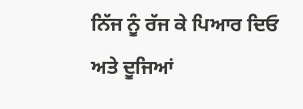ਨਿੱਜ ਨੂੰ ਰੱਜ ਕੇ ਪਿਆਰ ਦਿਓ ਅਤੇ ਦੂਜਿਆਂ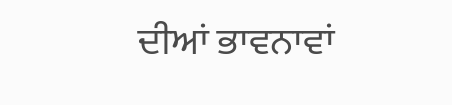ਦੀਆਂ ਭਾਵਨਾਵਾਂ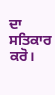ਦਾ ਸਤਿਕਾਰ ਕਰੋ।